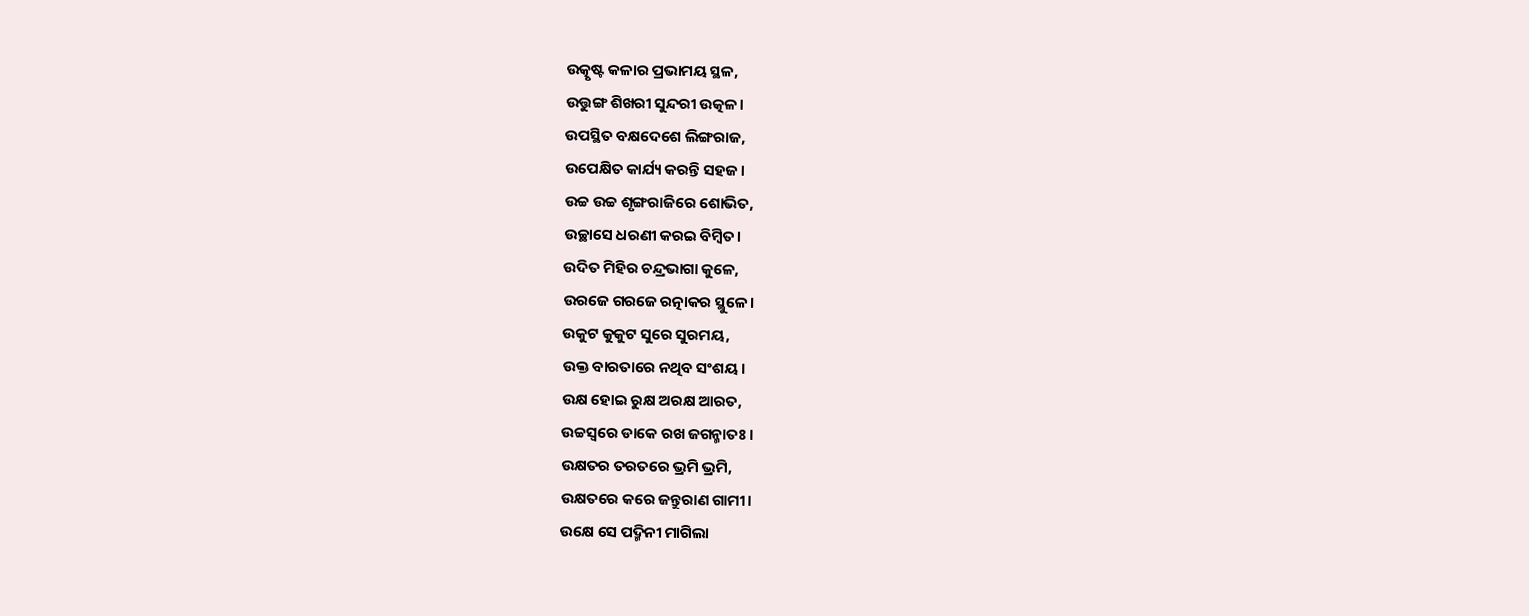ଉତ୍କୃଷ୍ଟ କଳାର ପ୍ରଭାମୟ ସ୍ଥଳ,
ଉତ୍ତୁଙ୍ଗ ଶିଖରୀ ସୁନ୍ଦରୀ ଉତ୍କଳ।
ଉପସ୍ଥିତ ବକ୍ଷଦେଶେ ଲିଙ୍ଗରାଜ,
ଉପେକ୍ଷିତ କାର୍ଯ୍ୟ କରନ୍ତି ସହଜ।
ଉଚ୍ଚ ଉଚ୍ଚ ଶୃଙ୍ଗରାଜିରେ ଶୋଭିତ,
ଉଚ୍ଛାସେ ଧରଣୀ କରଇ ବିମ୍ବିତ।
ଉଦିତ ମିହିର ଚନ୍ଦ୍ରଭାଗା କୁଳେ,
ଉରଜେ ଗରଜେ ରତ୍ନାକର ସ୍ଥୁଳେ।
ଉକୁଟ କୁକୁଟ ସୁରେ ସୁରମୟ,
ଉକ୍ତ ବାରତାରେ ନଥିବ ସଂଶୟ।
ଉକ୍ଷ ହୋଇ ରୁକ୍ଷ ଅରକ୍ଷ ଆରତ,
ଉଚ୍ଚସ୍ବରେ ଡାକେ ରଖ ଜଗନ୍ମାତଃ।
ଉକ୍ଷତର ତରତରେ ଭ୍ରମି ଭ୍ରମି,
ଉକ୍ଷତରେ କରେ ଜନ୍ତୁରାଣ ଗାମୀ।
ଉକ୍ଷେ ସେ ପଦ୍ମିନୀ ମାଗିଲା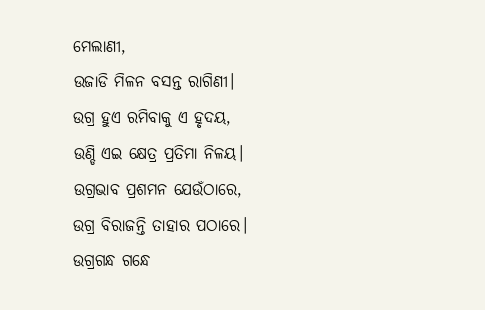ମେଲାଣୀ,
ଉଜାଡି ମିଳନ ବସନ୍ତ ରାଗିଣୀ।
ଉଗ୍ର ହୁଏ ରମିବାକୁ ଏ ହୃଦୟ,
ଉଣ୍ଡି ଏଇ କ୍ଷେତ୍ର ପ୍ରତିମା ନିଳୟ।
ଉଗ୍ରଭାବ ପ୍ରଶମନ ଯେଉଁଠାରେ,
ଉଗ୍ର ବିରାଜନ୍ତି ତାହାର ପଠାରେ।
ଉଗ୍ରଗନ୍ଧ ଗନ୍ଧେ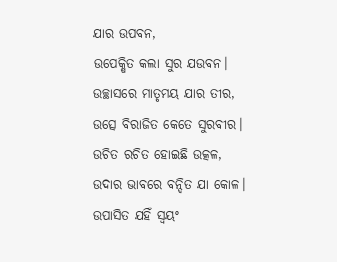ଯାର ଉପବନ,
ଉପେକ୍ଷିତ କଲା ସୁର ଯଉବନ।
ଉଚ୍ଛାସରେ ମାତୃମୟ ଯାର ତୀର,
ଉତ୍ସେ ବିରାଜିତ କେତେ ସୁରବୀର।
ଉଚିତ ରଚିତ ହୋଇଛି ଉତ୍କଳ,
ଉଦାର ଭାବରେ ବନ୍ଦିତ ଯା କୋଳ।
ଉପାସିତ ଯହିଁ ସ୍ବୟଂ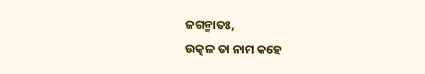ଜଗନ୍ମାତଃ,
ଉତ୍କଳ ତା ନାମ କହେ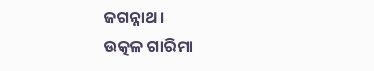ଜଗନ୍ନାଥ।
ଉତ୍କଳ ଗାରିମା